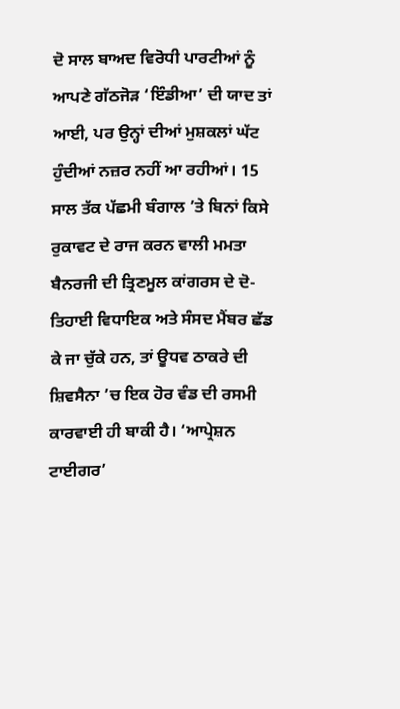ਦੋ ਸਾਲ ਬਾਅਦ ਵਿਰੋਧੀ ਪਾਰਟੀਆਂ ਨੂੰ ਆਪਣੇ ਗੱਠਜੋੜ ‘ਇੰਡੀਆ’ ਦੀ ਯਾਦ ਤਾਂ ਆਈ, ਪਰ ਉਨ੍ਹਾਂ ਦੀਆਂ ਮੁਸ਼ਕਲਾਂ ਘੱਟ ਹੁੰਦੀਆਂ ਨਜ਼ਰ ਨਹੀਂ ਆ ਰਹੀਆਂ। 15 ਸਾਲ ਤੱਕ ਪੱਛਮੀ ਬੰਗਾਲ ’ਤੇ ਬਿਨਾਂ ਕਿਸੇ ਰੁਕਾਵਟ ਦੇ ਰਾਜ ਕਰਨ ਵਾਲੀ ਮਮਤਾ ਬੈਨਰਜੀ ਦੀ ਤ੍ਰਿਣਮੂਲ ਕਾਂਗਰਸ ਦੇ ਦੋ-ਤਿਹਾਈ ਵਿਧਾਇਕ ਅਤੇ ਸੰਸਦ ਮੈਂਬਰ ਛੱਡ ਕੇ ਜਾ ਚੁੱਕੇ ਹਨ, ਤਾਂ ਊਧਵ ਠਾਕਰੇ ਦੀ ਸ਼ਿਵਸੈਨਾ ’ਚ ਇਕ ਹੋਰ ਵੰਡ ਦੀ ਰਸਮੀ ਕਾਰਵਾਈ ਹੀ ਬਾਕੀ ਹੈ। ‘ਆਪ੍ਰੇਸ਼ਨ ਟਾਈਗਰ’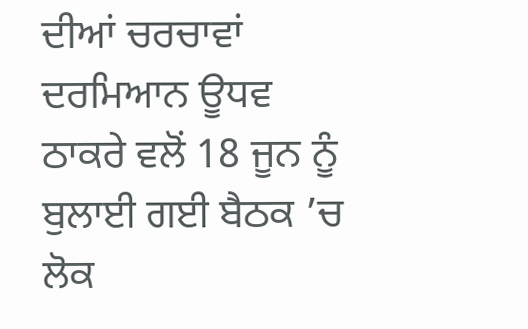ਦੀਆਂ ਚਰਚਾਵਾਂ ਦਰਮਿਆਨ ਊਧਵ ਠਾਕਰੇ ਵਲੋਂ 18 ਜੂਨ ਨੂੰ ਬੁਲਾਈ ਗਈ ਬੈਠਕ ’ਚ ਲੋਕ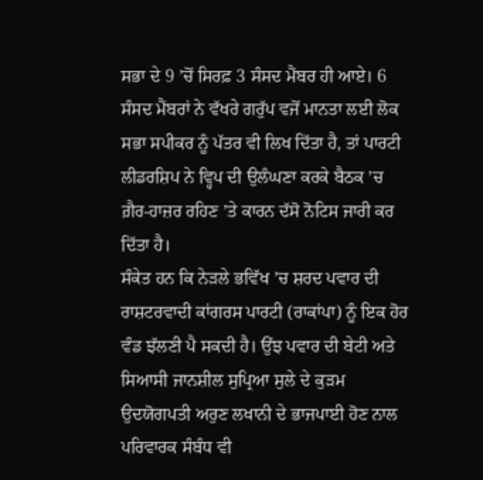ਸਭਾ ਦੇ 9 ’ਚੋਂ ਸਿਰਫ਼ 3 ਸੰਸਦ ਮੈਂਬਰ ਹੀ ਆਏ। 6 ਸੰਸਦ ਮੈਂਬਰਾਂ ਨੇ ਵੱਖਰੇ ਗਰੁੱਪ ਵਜੋਂ ਮਾਨਤਾ ਲਈ ਲੋਕ ਸਭਾ ਸਪੀਕਰ ਨੂੰ ਪੱਤਰ ਵੀ ਲਿਖ ਦਿੱਤਾ ਹੈ, ਤਾਂ ਪਾਰਟੀ ਲੀਡਰਸ਼ਿਪ ਨੇ ਵ੍ਹਿਪ ਦੀ ਉਲੰਘਣਾ ਕਰਕੇ ਬੈਠਕ ’ਚ ਗ਼ੈਰ-ਹਾਜ਼ਰ ਰਹਿਣ ’ਤੇ ਕਾਰਨ ਦੱਸੋ ਨੋਟਿਸ ਜਾਰੀ ਕਰ ਦਿੱਤਾ ਹੈ।
ਸੰਕੇਤ ਹਨ ਕਿ ਨੇੜਲੇ ਭਵਿੱਖ ’ਚ ਸ਼ਰਦ ਪਵਾਰ ਦੀ ਰਾਸ਼ਟਰਵਾਦੀ ਕਾਂਗਰਸ ਪਾਰਟੀ (ਰਾਕਾਂਪਾ) ਨੂੰ ਇਕ ਹੋਰ ਵੰਡ ਝੱਲਣੀ ਪੈ ਸਕਦੀ ਹੈ। ਉਂਝ ਪਵਾਰ ਦੀ ਬੇਟੀ ਅਤੇ ਸਿਆਸੀ ਜਾਨਸ਼ੀਲ ਸੁਪ੍ਰਿਆ ਸੁਲੇ ਦੇ ਕੁੜਮ ਉਦਯੋਗਪਤੀ ਅਰੁਣ ਲਖਾਨੀ ਦੇ ਭਾਜਪਾਈ ਹੋਣ ਨਾਲ ਪਰਿਵਾਰਕ ਸੰਬੰਧ ਵੀ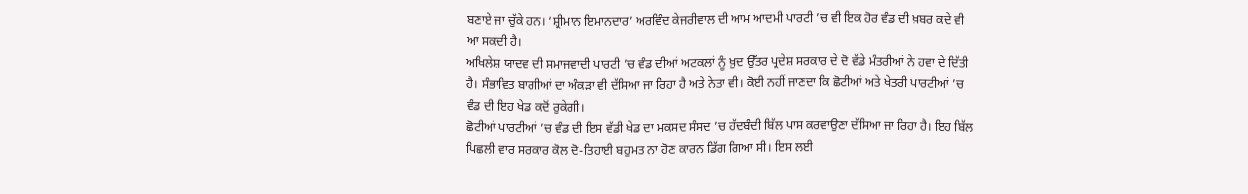ਬਣਾਏ ਜਾ ਚੁੱਕੇ ਹਨ। ‘ਸ਼੍ਰੀਮਾਨ ਇਮਾਨਦਾਰ’ ਅਰਵਿੰਦ ਕੇਜਰੀਵਾਲ ਦੀ ਆਮ ਆਦਮੀ ਪਾਰਟੀ ’ਚ ਵੀ ਇਕ ਹੋਰ ਵੰਡ ਦੀ ਖ਼ਬਰ ਕਦੇ ਵੀ ਆ ਸਕਦੀ ਹੈ।
ਅਖਿਲੇਸ਼ ਯਾਦਵ ਦੀ ਸਮਾਜਵਾਦੀ ਪਾਰਟੀ ’ਚ ਵੰਡ ਦੀਆਂ ਅਟਕਲਾਂ ਨੂੰ ਖ਼ੁਦ ਉੱਤਰ ਪ੍ਰਦੇਸ਼ ਸਰਕਾਰ ਦੇ ਦੋ ਵੱਡੇ ਮੰਤਰੀਆਂ ਨੇ ਹਵਾ ਦੇ ਦਿੱਤੀ ਹੈ। ਸੰਭਾਵਿਤ ਬਾਗੀਆਂ ਦਾ ਅੰਕੜਾ ਵੀ ਦੱਸਿਆ ਜਾ ਰਿਹਾ ਹੈ ਅਤੇ ਨੇਤਾ ਵੀ। ਕੋਈ ਨਹੀਂ ਜਾਣਦਾ ਕਿ ਛੋਟੀਆਂ ਅਤੇ ਖੇਤਰੀ ਪਾਰਟੀਆਂ ’ਚ ਵੰਡ ਦੀ ਇਹ ਖੇਡ ਕਦੋਂ ਰੁਕੇਗੀ।
ਛੋਟੀਆਂ ਪਾਰਟੀਆਂ ’ਚ ਵੰਡ ਦੀ ਇਸ ਵੱਡੀ ਖੇਡ ਦਾ ਮਕਸਦ ਸੰਸਦ ’ਚ ਹੱਦਬੰਦੀ ਬਿੱਲ ਪਾਸ ਕਰਵਾਉਣਾ ਦੱਸਿਆ ਜਾ ਰਿਹਾ ਹੈ। ਇਹ ਬਿੱਲ ਪਿਛਲੀ ਵਾਰ ਸਰਕਾਰ ਕੋਲ ਦੋ-ਤਿਹਾਈ ਬਹੁਮਤ ਨਾ ਹੋਣ ਕਾਰਨ ਡਿੱਗ ਗਿਆ ਸੀ। ਇਸ ਲਈ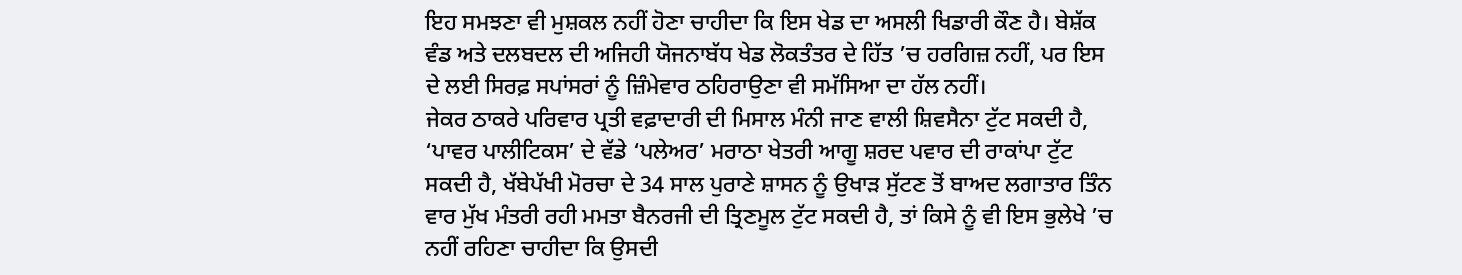ਇਹ ਸਮਝਣਾ ਵੀ ਮੁਸ਼ਕਲ ਨਹੀਂ ਹੋਣਾ ਚਾਹੀਦਾ ਕਿ ਇਸ ਖੇਡ ਦਾ ਅਸਲੀ ਖਿਡਾਰੀ ਕੌਣ ਹੈ। ਬੇਸ਼ੱਕ ਵੰਡ ਅਤੇ ਦਲਬਦਲ ਦੀ ਅਜਿਹੀ ਯੋਜਨਾਬੱਧ ਖੇਡ ਲੋਕਤੰਤਰ ਦੇ ਹਿੱਤ ’ਚ ਹਰਗਿਜ਼ ਨਹੀਂ, ਪਰ ਇਸ ਦੇ ਲਈ ਸਿਰਫ਼ ਸਪਾਂਸਰਾਂ ਨੂੰ ਜ਼ਿੰਮੇਵਾਰ ਠਹਿਰਾਉਣਾ ਵੀ ਸਮੱਸਿਆ ਦਾ ਹੱਲ ਨਹੀਂ।
ਜੇਕਰ ਠਾਕਰੇ ਪਰਿਵਾਰ ਪ੍ਰਤੀ ਵਫ਼ਾਦਾਰੀ ਦੀ ਮਿਸਾਲ ਮੰਨੀ ਜਾਣ ਵਾਲੀ ਸ਼ਿਵਸੈਨਾ ਟੁੱਟ ਸਕਦੀ ਹੈ, ‘ਪਾਵਰ ਪਾਲੀਟਿਕਸ’ ਦੇ ਵੱਡੇ ‘ਪਲੇਅਰ’ ਮਰਾਠਾ ਖੇਤਰੀ ਆਗੂ ਸ਼ਰਦ ਪਵਾਰ ਦੀ ਰਾਕਾਂਪਾ ਟੁੱਟ ਸਕਦੀ ਹੈ, ਖੱਬੇਪੱਖੀ ਮੋਰਚਾ ਦੇ 34 ਸਾਲ ਪੁਰਾਣੇ ਸ਼ਾਸਨ ਨੂੰ ਉਖਾੜ ਸੁੱਟਣ ਤੋਂ ਬਾਅਦ ਲਗਾਤਾਰ ਤਿੰਨ ਵਾਰ ਮੁੱਖ ਮੰਤਰੀ ਰਹੀ ਮਮਤਾ ਬੈਨਰਜੀ ਦੀ ਤ੍ਰਿਣਮੂਲ ਟੁੱਟ ਸਕਦੀ ਹੈ, ਤਾਂ ਕਿਸੇ ਨੂੰ ਵੀ ਇਸ ਭੁਲੇਖੇ ’ਚ ਨਹੀਂ ਰਹਿਣਾ ਚਾਹੀਦਾ ਕਿ ਉਸਦੀ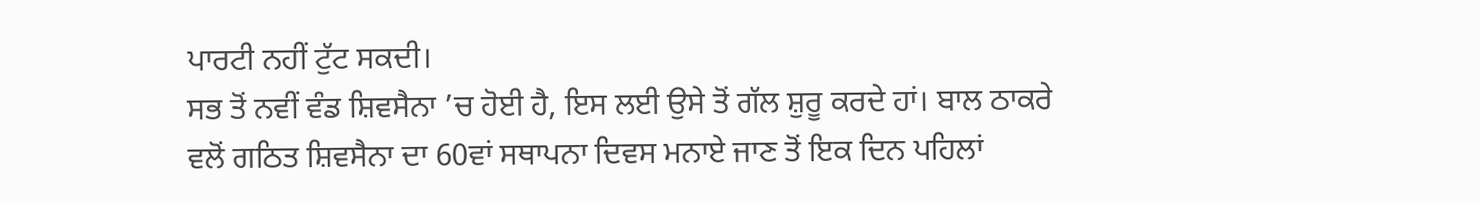ਪਾਰਟੀ ਨਹੀਂ ਟੁੱਟ ਸਕਦੀ।
ਸਭ ਤੋਂ ਨਵੀਂ ਵੰਡ ਸ਼ਿਵਸੈਨਾ ’ਚ ਹੋਈ ਹੈ, ਇਸ ਲਈ ਉਸੇ ਤੋਂ ਗੱਲ ਸ਼ੁਰੂ ਕਰਦੇ ਹਾਂ। ਬਾਲ ਠਾਕਰੇ ਵਲੋਂ ਗਠਿਤ ਸ਼ਿਵਸੈਨਾ ਦਾ 60ਵਾਂ ਸਥਾਪਨਾ ਦਿਵਸ ਮਨਾਏ ਜਾਣ ਤੋਂ ਇਕ ਦਿਨ ਪਹਿਲਾਂ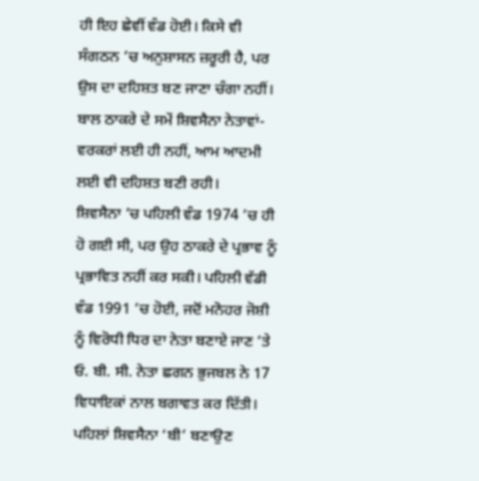ਹੀ ਇਹ ਛੇਵੀਂ ਵੰਡ ਹੋਈ। ਕਿਸੇ ਵੀ ਸੰਗਠਨ ’ਚ ਅਨੁਸ਼ਾਸਨ ਜ਼ਰੂਰੀ ਹੈ, ਪਰ ਉਸ ਦਾ ਦਹਿਸ਼ਤ ਬਣ ਜਾਣਾ ਚੰਗਾ ਨਹੀਂ। ਬਾਲ ਠਾਕਰੇ ਦੇ ਸਮੇਂ ਸ਼ਿਵਸੈਨਾ ਨੇਤਾਵਾਂ-ਵਰਕਰਾਂ ਲਈ ਹੀ ਨਹੀਂ, ਆਮ ਆਦਮੀ ਲਈ ਵੀ ਦਹਿਸ਼ਤ ਬਣੀ ਰਹੀ।
ਸ਼ਿਵਸੈਨਾ ’ਚ ਪਹਿਲੀ ਵੰਡ 1974 ’ਚ ਹੀ ਹੋ ਗਈ ਸੀ, ਪਰ ਉਹ ਠਾਕਰੇ ਦੇ ਪ੍ਰਭਾਵ ਨੂੰ ਪ੍ਰਭਾਵਿਤ ਨਹੀਂ ਕਰ ਸਕੀ। ਪਹਿਲੀ ਵੱਡੀ ਵੰਡ 1991 ’ਚ ਹੋਈ, ਜਦੋਂ ਮਨੋਹਰ ਜੋਸ਼ੀ ਨੂੰ ਵਿਰੋਧੀ ਧਿਰ ਦਾ ਨੇਤਾ ਬਣਾਏ ਜਾਣ ’ਤੇ ਓ. ਬੀ. ਸੀ. ਨੇਤਾ ਛਗਨ ਭੁਜਬਲ ਨੇ 17 ਵਿਧਾਇਕਾਂ ਨਾਲ ਬਗਾਵਤ ਕਰ ਦਿੱਤੀ।
ਪਹਿਲਾਂ ਸ਼ਿਵਸੈਨਾ ‘ਬੀ’ ਬਣਾਉਣ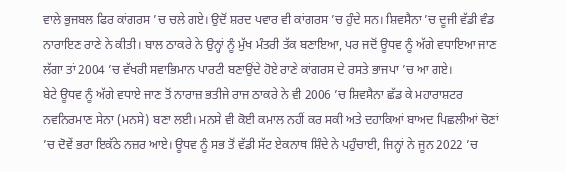ਵਾਲੇ ਭੁਜਬਲ ਫਿਰ ਕਾਂਗਰਸ ’ਚ ਚਲੇ ਗਏ। ਉਦੋਂ ਸ਼ਰਦ ਪਵਾਰ ਵੀ ਕਾਂਗਰਸ ’ਚ ਹੁੰਦੇ ਸਨ। ਸ਼ਿਵਸੈਨਾ ’ਚ ਦੂਜੀ ਵੱਡੀ ਵੰਡ ਨਾਰਾਇਣ ਰਾਣੇ ਨੇ ਕੀਤੀ। ਬਾਲ ਠਾਕਰੇ ਨੇ ਉਨ੍ਹਾਂ ਨੂੰ ਮੁੱਖ ਮੰਤਰੀ ਤੱਕ ਬਣਾਇਆ, ਪਰ ਜਦੋਂ ਊਧਵ ਨੂੰ ਅੱਗੇ ਵਧਾਇਆ ਜਾਣ ਲੱਗਾ ਤਾਂ 2004 ’ਚ ਵੱਖਰੀ ਸਵਾਭਿਮਾਨ ਪਾਰਟੀ ਬਣਾਉਂਦੇ ਹੋਏ ਰਾਣੇ ਕਾਂਗਰਸ ਦੇ ਰਸਤੇ ਭਾਜਪਾ ’ਚ ਆ ਗਏ।
ਬੇਟੇ ਊਧਵ ਨੂੰ ਅੱਗੇ ਵਧਾਏ ਜਾਣ ਤੋਂ ਨਾਰਾਜ਼ ਭਤੀਜੇ ਰਾਜ ਠਾਕਰੇ ਨੇ ਵੀ 2006 ’ਚ ਸ਼ਿਵਸੈਨਾ ਛੱਡ ਕੇ ਮਹਾਰਾਸ਼ਟਰ ਨਵਨਿਰਮਾਣ ਸੇਨਾ (ਮਨਸੇ) ਬਣਾ ਲਈ। ਮਨਸੇ ਵੀ ਕੋਈ ਕਮਾਲ ਨਹੀਂ ਕਰ ਸਕੀ ਅਤੇ ਦਹਾਕਿਆਂ ਬਾਅਦ ਪਿਛਲੀਆਂ ਚੋਣਾਂ ’ਚ ਦੋਵੇਂ ਭਰਾ ਇਕੱਠੇ ਨਜ਼ਰ ਆਏ। ਊਧਵ ਨੂੰ ਸਭ ਤੋਂ ਵੱਡੀ ਸੱਟ ਏਕਨਾਥ ਸ਼ਿੰਦੇ ਨੇ ਪਹੁੰਚਾਈ, ਜਿਨ੍ਹਾਂ ਨੇ ਜੂਨ 2022 ’ਚ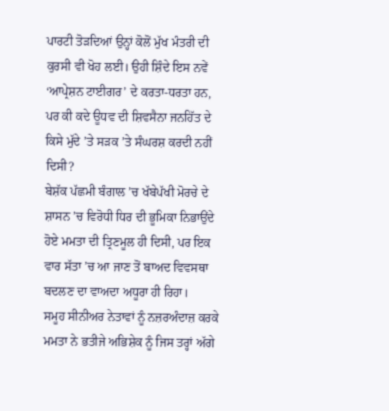ਪਾਰਟੀ ਤੋੜਦਿਆਂ ਉਨ੍ਹਾਂ ਕੋਲੋਂ ਮੁੱਖ ਮੰਤਰੀ ਦੀ ਕੁਰਸੀ ਵੀ ਖੋਹ ਲਈ। ਉਹੀ ਸ਼ਿੰਦੇ ਇਸ ਨਵੇਂ ‘ਆਪ੍ਰੇਸ਼ਨ ਟਾਈਗਰ’ ਦੇ ਕਰਤਾ-ਧਰਤਾ ਹਨ, ਪਰ ਕੀ ਕਦੇ ਊਧਵ ਦੀ ਸ਼ਿਵਸੈਨਾ ਜਨਹਿੱਤ ਦੇ ਕਿਸੇ ਮੁੱਦੇ ’ਤੇ ਸੜਕ ’ਤੇ ਸੰਘਰਸ਼ ਕਰਦੀ ਨਹੀਂ ਦਿਸੀ?
ਬੇਸ਼ੱਕ ਪੱਛਮੀ ਬੰਗਾਲ ’ਚ ਖੱਬੇਪੱਖੀ ਮੋਰਚੇ ਦੇ ਸ਼ਾਸਨ ’ਚ ਵਿਰੋਧੀ ਧਿਰ ਦੀ ਭੂਮਿਕਾ ਨਿਭਾਉਂਦੇ ਹੋਏ ਮਮਤਾ ਦੀ ਤ੍ਰਿਣਮੂਲ ਹੀ ਦਿਸੀ, ਪਰ ਇਕ ਵਾਰ ਸੱਤਾ ’ਚ ਆ ਜਾਣ ਤੋਂ ਬਾਅਦ ਵਿਵਸਥਾ ਬਦਲਣ ਦਾ ਵਾਅਦਾ ਅਧੂਰਾ ਹੀ ਰਿਹਾ।
ਸਮੂਹ ਸੀਨੀਅਰ ਨੇਤਾਵਾਂ ਨੂੰ ਨਜ਼ਰਅੰਦਾਜ਼ ਕਰਕੇ ਮਮਤਾ ਨੇ ਭਤੀਜੇ ਅਭਿਸ਼ੇਕ ਨੂੰ ਜਿਸ ਤਰ੍ਹਾਂ ਅੱਗੇ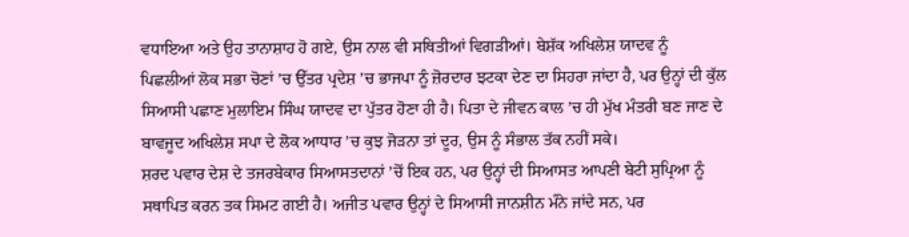ਵਧਾਇਆ ਅਤੇ ਉਹ ਤਾਨਾਸ਼ਾਹ ਹੋ ਗਏ, ਉਸ ਨਾਲ ਵੀ ਸਥਿਤੀਆਂ ਵਿਗੜੀਆਂ। ਬੇਸ਼ੱਕ ਅਖਿਲੇਸ਼ ਯਾਦਵ ਨੂੰ ਪਿਛਲੀਆਂ ਲੋਕ ਸਭਾ ਚੋਣਾਂ ’ਚ ਉੱਤਰ ਪ੍ਰਦੇਸ਼ ’ਚ ਭਾਜਪਾ ਨੂੰ ਜ਼ੋਰਦਾਰ ਝਟਕਾ ਦੇਣ ਦਾ ਸਿਹਰਾ ਜਾਂਦਾ ਹੈ, ਪਰ ਉਨ੍ਹਾਂ ਦੀ ਕੁੱਲ ਸਿਆਸੀ ਪਛਾਣ ਮੁਲਾਇਮ ਸਿੰਘ ਯਾਦਵ ਦਾ ਪੁੱਤਰ ਹੋਣਾ ਹੀ ਹੈ। ਪਿਤਾ ਦੇ ਜੀਵਨ ਕਾਲ ’ਚ ਹੀ ਮੁੱਖ ਮੰਤਰੀ ਬਣ ਜਾਣ ਦੇ ਬਾਵਜੂਦ ਅਖਿਲੇਸ਼ ਸਪਾ ਦੇ ਲੋਕ ਆਧਾਰ ’ਚ ਕੁਝ ਜੋੜਨਾ ਤਾਂ ਦੂਰ, ਉਸ ਨੂੰ ਸੰਭਾਲ ਤੱਕ ਨਹੀਂ ਸਕੇ।
ਸ਼ਰਦ ਪਵਾਰ ਦੇਸ਼ ਦੇ ਤਜਰਬੇਕਾਰ ਸਿਆਸਤਦਾਨਾਂ ’ਚੋਂ ਇਕ ਹਨ, ਪਰ ਉਨ੍ਹਾਂ ਦੀ ਸਿਆਸਤ ਆਪਣੀ ਬੇਟੀ ਸੁਪ੍ਰਿਆ ਨੂੰ ਸਥਾਪਿਤ ਕਰਨ ਤਕ ਸਿਮਟ ਗਈ ਹੈ। ਅਜੀਤ ਪਵਾਰ ਉਨ੍ਹਾਂ ਦੇ ਸਿਆਸੀ ਜਾਨਸ਼ੀਨ ਮੰਨੇ ਜਾਂਦੇ ਸਨ, ਪਰ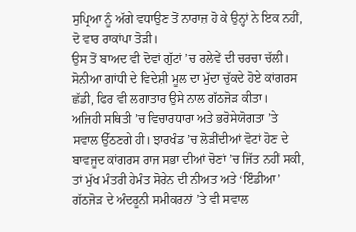ਸੁਪ੍ਰਿਆ ਨੂੰ ਅੱਗੇ ਵਧਾਉਣ ਤੋਂ ਨਾਰਾਜ਼ ਹੋ ਕੇ ਉਨ੍ਹਾਂ ਨੇ ਇਕ ਨਹੀਂ, ਦੋ ਵਾਰ ਰਾਕਾਂਪਾ ਤੋੜੀ।
ਉਸ ਤੋਂ ਬਾਅਦ ਵੀ ਦੋਵਾਂ ਗੁੱਟਾਂ ’ਚ ਰਲੇਵੇਂ ਦੀ ਚਰਚਾ ਚੱਲੀ। ਸੋਨੀਆ ਗਾਂਧੀ ਦੇ ਵਿਦੇਸ਼ੀ ਮੂਲ ਦਾ ਮੁੱਦਾ ਚੁੱਕਦੇ ਹੋਏ ਕਾਂਗਰਸ ਛੱਡੀ, ਫਿਰ ਵੀ ਲਗਾਤਾਰ ਉਸੇ ਨਾਲ ਗੱਠਜੋੜ ਕੀਤਾ।
ਅਜਿਹੀ ਸਥਿਤੀ ’ਚ ਵਿਚਾਰਧਾਰਾ ਅਤੇ ਭਰੋਸੇਯੋਗਤਾ ’ਤੇ ਸਵਾਲ ਉੱਠਣਗੇ ਹੀ। ਝਾਰਖੰਡ ’ਚ ਲੋੜੀਂਦੀਆਂ ਵੋਟਾਂ ਹੋਣ ਦੇ ਬਾਵਜੂਦ ਕਾਂਗਰਸ ਰਾਜ ਸਭਾ ਦੀਆਂ ਚੋਣਾਂ ’ਚ ਜਿੱਤ ਨਹੀਂ ਸਕੀ, ਤਾਂ ਮੁੱਖ ਮੰਤਰੀ ਹੇਮੰਤ ਸੋਰੇਨ ਦੀ ਨੀਅਤ ਅਤੇ ‘ਇੰਡੀਆ’ ਗੱਠਜੋੜ ਦੇ ਅੰਦਰੂਨੀ ਸਮੀਕਰਨਾਂ ’ਤੇ ਵੀ ਸਵਾਲ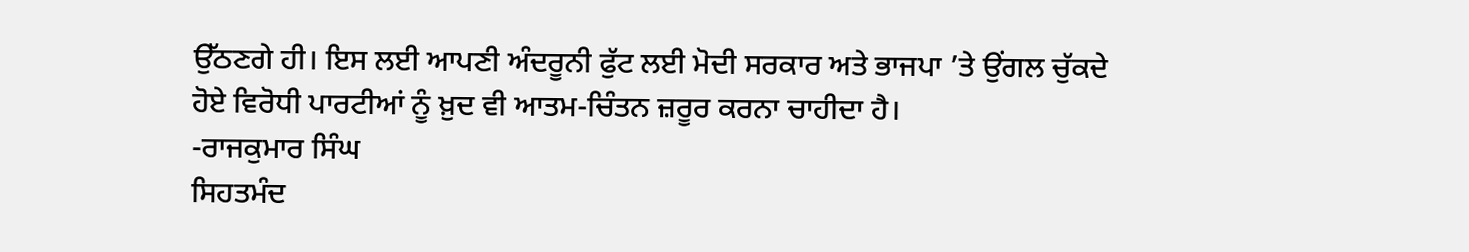ਉੱਠਣਗੇ ਹੀ। ਇਸ ਲਈ ਆਪਣੀ ਅੰਦਰੂਨੀ ਫੁੱਟ ਲਈ ਮੋਦੀ ਸਰਕਾਰ ਅਤੇ ਭਾਜਪਾ ’ਤੇ ਉਂਗਲ ਚੁੱਕਦੇ ਹੋਏ ਵਿਰੋਧੀ ਪਾਰਟੀਆਂ ਨੂੰ ਖ਼ੁਦ ਵੀ ਆਤਮ-ਚਿੰਤਨ ਜ਼ਰੂਰ ਕਰਨਾ ਚਾਹੀਦਾ ਹੈ।
-ਰਾਜਕੁਮਾਰ ਸਿੰਘ
ਸਿਹਤਮੰਦ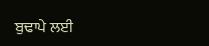ਬੁਢਾਪੇ ਲਈ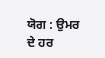ਯੋਗ : ਉਮਰ ਦੇ ਹਰ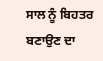ਸਾਲ ਨੂੰ ਬਿਹਤਰ ਬਣਾਉਣ ਦਾ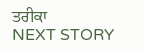ਤਰੀਕਾ
NEXT STORY